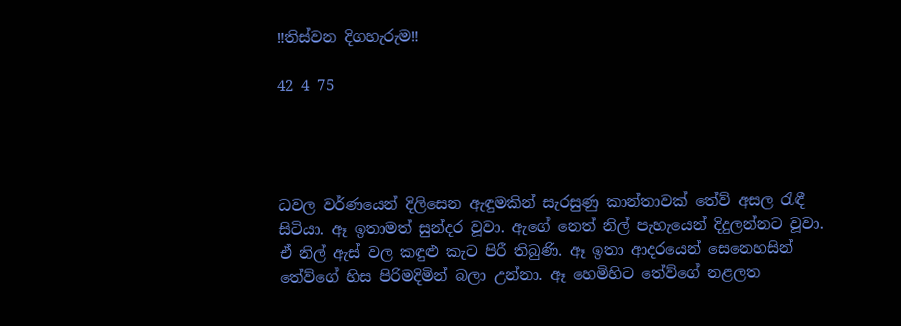‼තිස්වන දිගහැරුම‼

42 4 75




ධවල වර්ණයෙන් දිලිසෙන ඇඳුමකින් සැරසුණු කාන්තාවක් තේව් අසල රැඳී සිටියා. ඈ ඉතාමත් සුන්දර වූවා. ඇගේ නෙත් නිල් පැහැයෙන් දිදුලන්නට වූවා. ඒ නිල් ඇස් වල කඳුළු කැට පිරී තිබුණි. ඈ ඉතා ආදරයෙන් සෙනෙහසින් තේව්ගේ හිස පිරිමදිමින් බලා උන්නා. ඈ හෙමිහිට තේව්ගේ නළලත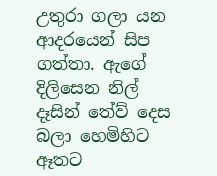උතුරා ගලා යන ආදරයෙන් සිප ගත්තා. ඇගේ දිලිසෙන නිල් දෑසින් තේව් දෙස බලා හෙමිහිට ඈතට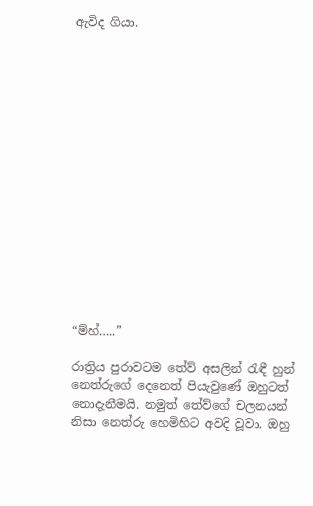ඇවිද ගියා.
















“ම්හ්…..”

රාත්‍රිය පුරාවටම තේව් අසලින් රැඳී හුන් නෙත්රුගේ දෙනෙත් පියැවුණේ ඔහුටත් නොදැනීමයි. නමුත් තේව්ගේ චලනයන් නිසා නෙත්රු හෙමිහිට අවදි වූවා. ඔහු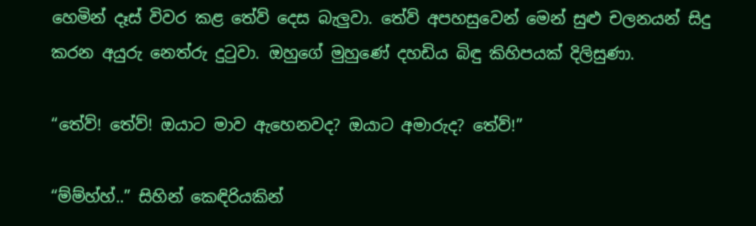හෙමින් දෑස් විවර කළ තේව් දෙස බැලුවා. තේව් අපහසුවෙන් මෙන් සුළු චලනයන් සිදු කරන අයුරු නෙත්රු දුටුවා. ඔහුගේ මුහුණේ දහඩිය බිඳු කිහිපයක් දිලිසුණා.

“තේව්! තේව්! ඔයාට මාව ඇහෙනවද? ඔයාට අමාරුද? තේව්!”

“ම්ම්හ්හ්..” සිහින් කෙඳිරියකින්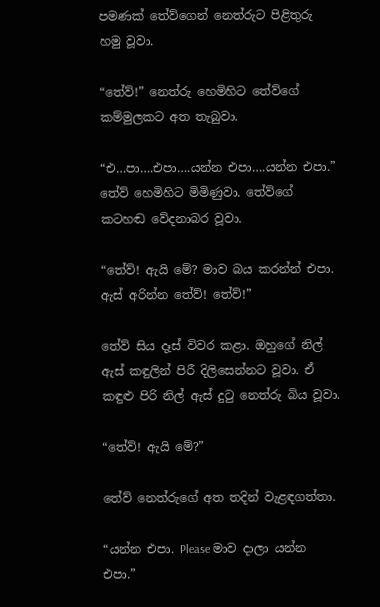පමණක් තේව්ගෙන් නෙත්රුට පිළිතුරු හමු වූවා.

“තේව්!” නෙත්රු හෙමිහිට තේව්ගේ කම්මුලකට අත තැබුවා.

“එ…පා….එපා….යන්න එපා….යන්න එපා.” තේව් හෙමිහිට මිමිණුවා. තේව්ගේ කටහඬ වේදනාබර වූවා.

“තේව්! ඇයි මේ? මාව බය කරන්න් එපා. ඇස් අරින්න තේව්! තේව්!”

තේව් සිය දෑස් විවර කළා. ඔහුගේ නිල් ඇස් කඳුලින් පිරී දිලිසෙන්නට වූවා. ඒ කඳුළු පිරි නිල් ඇස් දුටු නෙත්රු බිය වූවා.

“තේව්! ඇයි මේ?”

තේව් නෙත්රුගේ අත තදින් වැළඳගත්තා.

“යන්න එපා. Please මාව දාලා යන්න එපා.”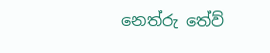නෙත්රු තේව්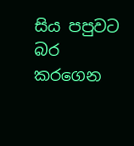සිය පපුවට බර කරගෙන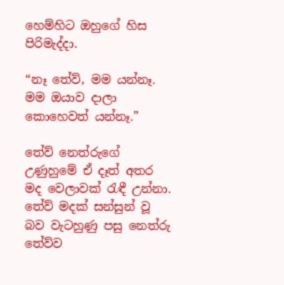හෙම්හිට ඔහුගේ හිස පිරිමැද්දා.

“නෑ තේව්, මම යන්නෑ. මම ඔයාව දාලා කොහෙවත් යන්නෑ.”

තේව් නෙත්රුගේ උණුහුමේ ඒ දෑත් අතර මද වෙලාවක් රැඳී උන්නා. තේව් මදක් සන්සුන් වූ බව වැටහුණු පසු නෙත්රු තේව්ව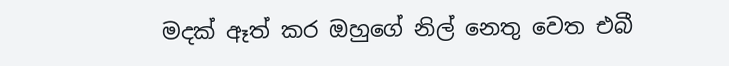මදක් ඈත් කර ඔහුගේ නිල් නෙතු වෙත එබී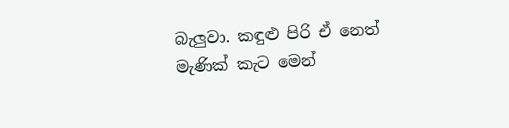බැලුවා. කඳුළු පිරි ඒ නෙත් මැණික් කැට මෙන්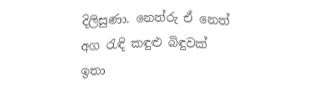දිලිසුණා. නෙත්රු ඒ නෙත් අග රැඳි කඳුළු බිඳුවක් ඉතා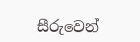සීරුවෙන්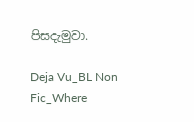පිසදැමුවා.

Deja Vu_BL Non Fic_Where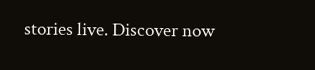stories live. Discover now